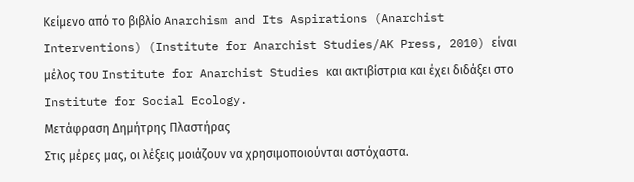Κείμενο από το βιβλίο Anarchism and Its Aspirations (Anarchist Interventions) (Institute for Anarchist Studies/AK Press, 2010) είναι μέλος του Institute for Anarchist Studies και ακτιβίστρια και έχει διδάξει στο Institute for Social Ecology.
Μετάφραση Δημήτρης Πλαστήρας
Στις μέρες μας, οι λέξεις μοιάζουν να χρησιμοποιούνται αστόχαστα.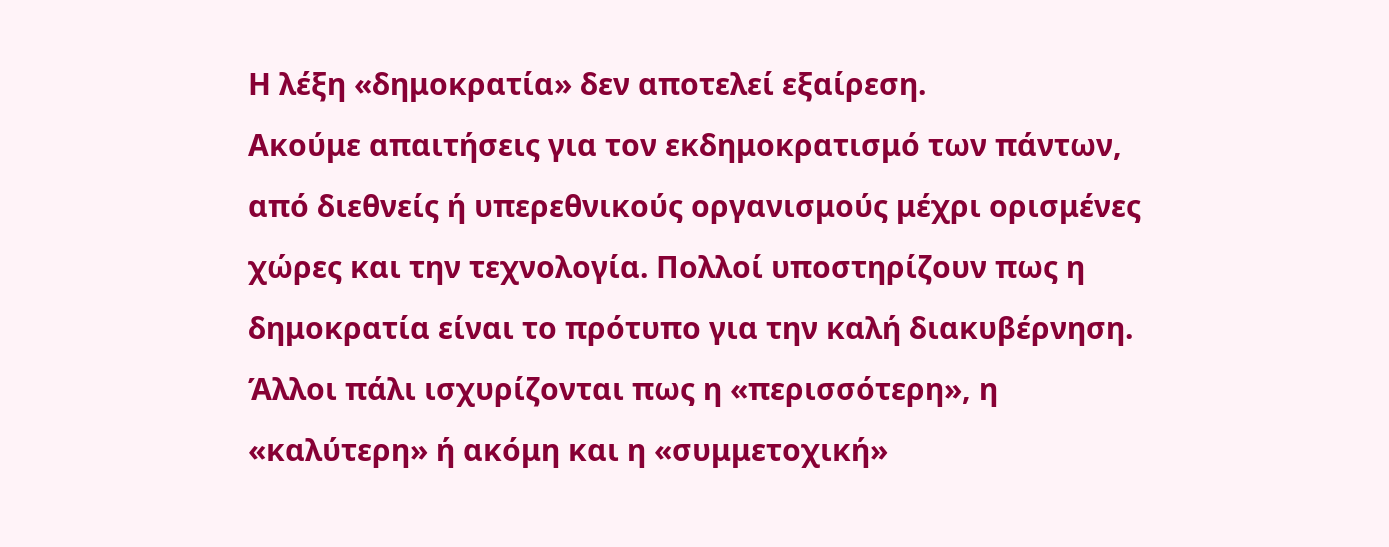Η λέξη «δημοκρατία» δεν αποτελεί εξαίρεση.
Ακούμε απαιτήσεις για τον εκδημοκρατισμό των πάντων, από διεθνείς ή υπερεθνικούς οργανισμούς μέχρι ορισμένες χώρες και την τεχνολογία. Πολλοί υποστηρίζουν πως η δημοκρατία είναι το πρότυπο για την καλή διακυβέρνηση. Άλλοι πάλι ισχυρίζονται πως η «περισσότερη», η «καλύτερη» ή ακόμη και η «συμμετοχική»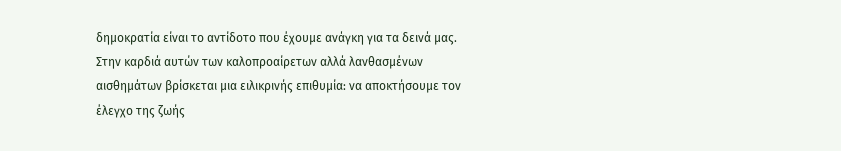δημοκρατία είναι το αντίδοτο που έχουμε ανάγκη για τα δεινά μας. Στην καρδιά αυτών των καλοπροαίρετων αλλά λανθασμένων αισθημάτων βρίσκεται μια ειλικρινής επιθυμία: να αποκτήσουμε τον έλεγχο της ζωής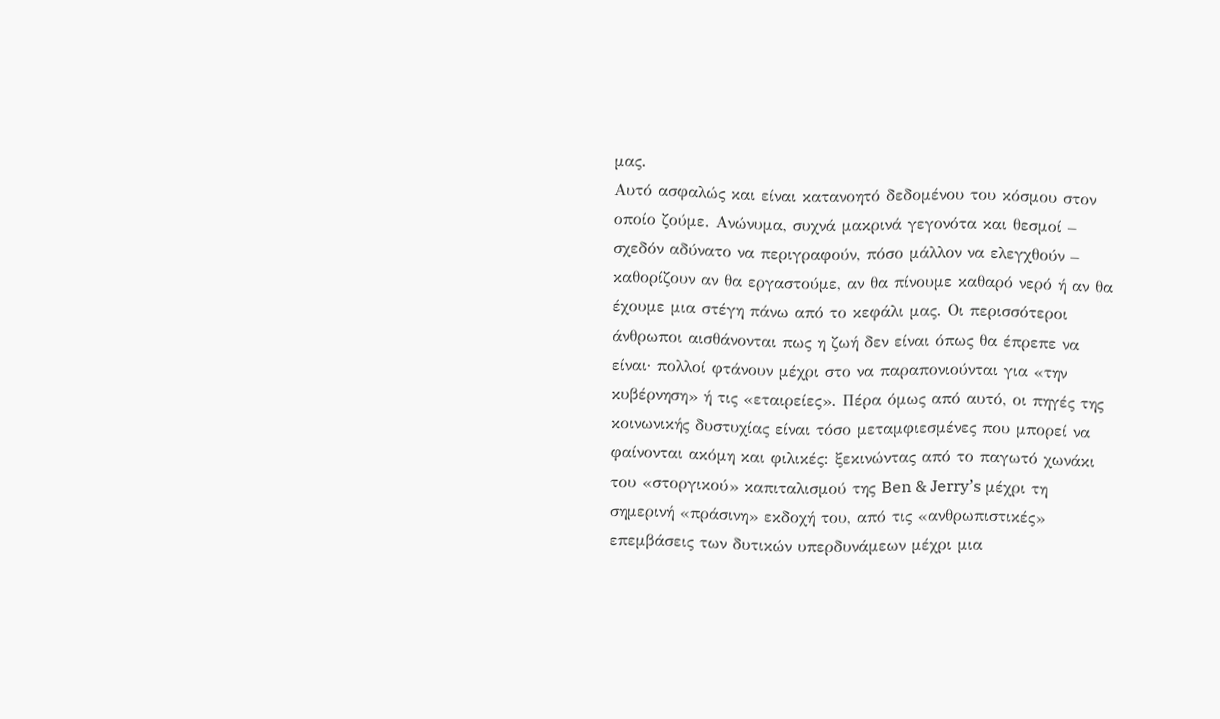μας.
Αυτό ασφαλώς και είναι κατανοητό δεδομένου του κόσμου στον οποίο ζούμε. Ανώνυμα, συχνά μακρινά γεγονότα και θεσμοί – σχεδόν αδύνατο να περιγραφούν, πόσο μάλλον να ελεγχθούν – καθορίζουν αν θα εργαστούμε, αν θα πίνουμε καθαρό νερό ή αν θα έχουμε μια στέγη πάνω από το κεφάλι μας. Οι περισσότεροι άνθρωποι αισθάνονται πως η ζωή δεν είναι όπως θα έπρεπε να είναι· πολλοί φτάνουν μέχρι στο να παραπονιούνται για «την κυβέρνηση» ή τις «εταιρείες». Πέρα όμως από αυτό, οι πηγές της κοινωνικής δυστυχίας είναι τόσο μεταμφιεσμένες που μπορεί να φαίνονται ακόμη και φιλικές: ξεκινώντας από το παγωτό χωνάκι του «στοργικού» καπιταλισμού της Ben & Jerry’s μέχρι τη σημερινή «πράσινη» εκδοχή του, από τις «ανθρωπιστικές» επεμβάσεις των δυτικών υπερδυνάμεων μέχρι μια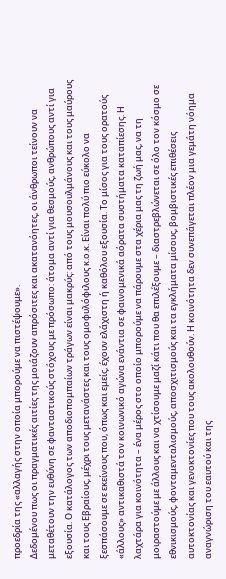προεδρία της «αλλαγής στην οποία μπορούμε να πιστέψουμε».
Δεδομένου πως οι πραγματικές αιτίες της μοιάζουν απρόσιτες και ακατανόητες, οι άνθρωποι τείνουν να μεταθέτουν την ευθύνη σε φανταστικούς στόχους με πρόσωπο: άτομα αντί για θεσμούς, ανθρώπους αντί για εξουσία. Ο κατάλογος των αποδιοπομπαίων τράγων είναι μακρύς: από τους μουσουλμάνους και τους μαύρους και τους Εβραίους, μέχρι τους μετανάστες και τους ομοφυλόφιλους κ.ο.κ. Είναι πολύ πιο εύκολο να ξεσπάσουμε σε εκείνους που, όπως και εμείς, έχουν ελάχιστη ή καθόλου εξουσία. Το μίσος για τους ορατούς «άλλους» αντικαθιστά τον κοινωνικό αγώνα ενάντια σε φαινομενικά αόρατα συστήματα καταπίεσης. Η λαχτάρα για κοινότητα – ένα μέρος στο οποίο μπορούμε να πάρουμε στα χέρια μας τη ζωή μας, να τη μοιραστούμε με άλλους και να χτίσουμε μαζί κάτι που θα επιλέξουμε – διαστρεβλώνεται σε όλο τον κόσμο σε εθνικισμούς, φονταμενταλισμούς, αποσχιτισμούς και τα εγκλήματα μίσους, βομβιστικές επιθέσεις αυτοκτονίας και γενοκτονίες που τους ακολουθούν. Η κοινότητα δεν συνεπάγεται πλέον μια γεμάτη νόημα αναγνώριση του εαυτού και της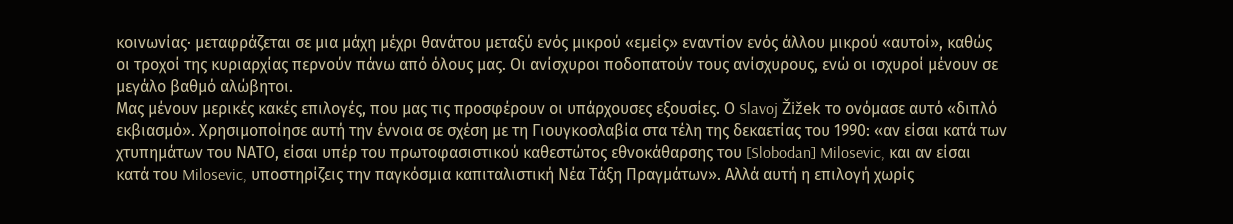κοινωνίας· μεταφράζεται σε μια μάχη μέχρι θανάτου μεταξύ ενός μικρού «εμείς» εναντίον ενός άλλου μικρού «αυτοί», καθώς οι τροχοί της κυριαρχίας περνούν πάνω από όλους μας. Οι ανίσχυροι ποδοπατούν τους ανίσχυρους, ενώ οι ισχυροί μένουν σε μεγάλο βαθμό αλώβητοι.
Μας μένουν μερικές κακές επιλογές, που μας τις προσφέρουν οι υπάρχουσες εξουσίες. Ο Slavoj Žižek το ονόμασε αυτό «διπλό εκβιασμό». Χρησιμοποίησε αυτή την έννοια σε σχέση με τη Γιουγκοσλαβία στα τέλη της δεκαετίας του 1990: «αν είσαι κατά των χτυπημάτων του ΝΑΤΟ, είσαι υπέρ του πρωτοφασιστικού καθεστώτος εθνοκάθαρσης του [Slobodan] Milosevic, και αν είσαι κατά του Milosevic, υποστηρίζεις την παγκόσμια καπιταλιστική Νέα Τάξη Πραγμάτων». Αλλά αυτή η επιλογή χωρίς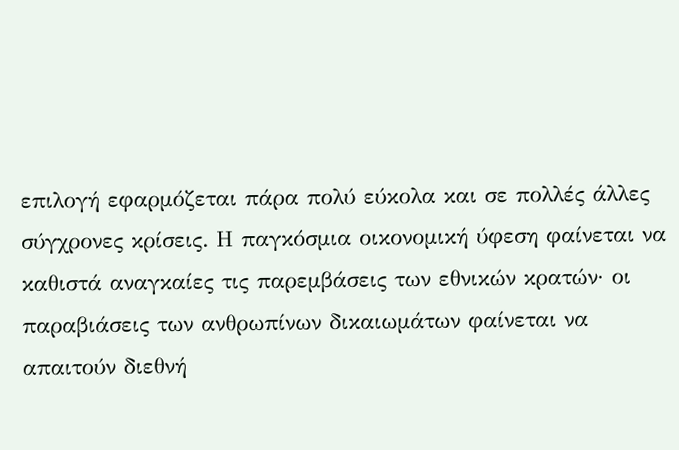επιλογή εφαρμόζεται πάρα πολύ εύκολα και σε πολλές άλλες σύγχρονες κρίσεις. Η παγκόσμια οικονομική ύφεση φαίνεται να καθιστά αναγκαίες τις παρεμβάσεις των εθνικών κρατών· οι παραβιάσεις των ανθρωπίνων δικαιωμάτων φαίνεται να απαιτούν διεθνή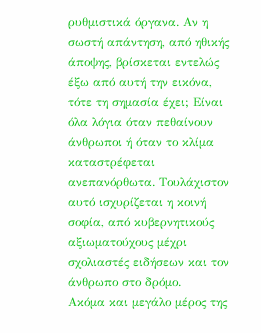ρυθμιστικά όργανα. Αν η σωστή απάντηση, από ηθικής άποψης, βρίσκεται εντελώς έξω από αυτή την εικόνα, τότε τη σημασία έχει; Είναι όλα λόγια όταν πεθαίνουν άνθρωποι ή όταν το κλίμα καταστρέφεται ανεπανόρθωτα. Τουλάχιστον αυτό ισχυρίζεται η κοινή σοφία, από κυβερνητικούς αξιωματούχους μέχρι σχολιαστές ειδήσεων και τον άνθρωπο στο δρόμο.
Ακόμα και μεγάλο μέρος της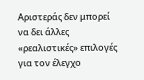Αριστεράς δεν μπορεί να δει άλλες «ρεαλιστικές» επιλογές για τον έλεγχο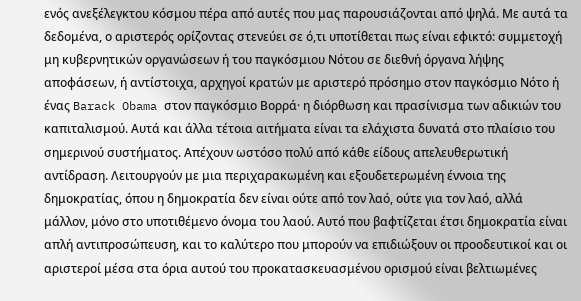ενός ανεξέλεγκτου κόσμου πέρα από αυτές που μας παρουσιάζονται από ψηλά. Με αυτά τα δεδομένα, ο αριστερός ορίζοντας στενεύει σε ό,τι υποτίθεται πως είναι εφικτό: συμμετοχή μη κυβερνητικών οργανώσεων ή του παγκόσμιου Νότου σε διεθνή όργανα λήψης αποφάσεων, ή αντίστοιχα, αρχηγοί κρατών με αριστερό πρόσημο στον παγκόσμιο Νότο ή ένας Barack Obama στον παγκόσμιο Βορρά· η διόρθωση και πρασίνισμα των αδικιών του καπιταλισμού. Αυτά και άλλα τέτοια αιτήματα είναι τα ελάχιστα δυνατά στο πλαίσιο του σημερινού συστήματος. Απέχουν ωστόσο πολύ από κάθε είδους απελευθερωτική αντίδραση. Λειτουργούν με μια περιχαρακωμένη και εξουδετερωμένη έννοια της δημοκρατίας, όπου η δημοκρατία δεν είναι ούτε από τον λαό, ούτε για τον λαό, αλλά μάλλον, μόνο στο υποτιθέμενο όνομα του λαού. Αυτό που βαφτίζεται έτσι δημοκρατία είναι απλή αντιπροσώπευση, και το καλύτερο που μπορούν να επιδιώξουν οι προοδευτικοί και οι αριστεροί μέσα στα όρια αυτού του προκατασκευασμένου ορισμού είναι βελτιωμένες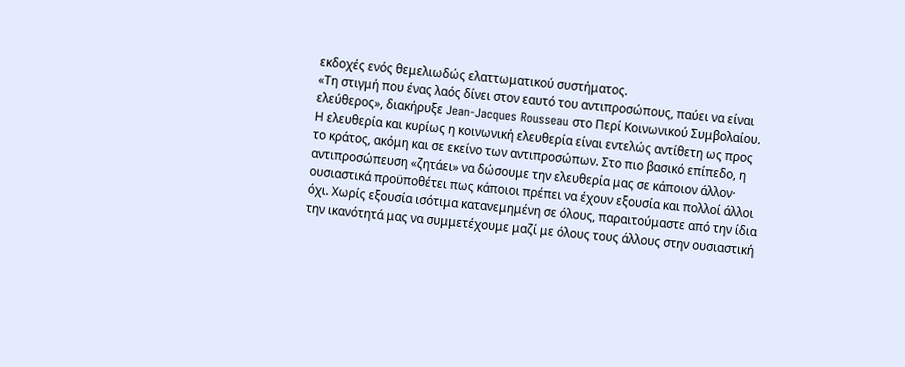εκδοχές ενός θεμελιωδώς ελαττωματικού συστήματος.
«Τη στιγμή που ένας λαός δίνει στον εαυτό του αντιπροσώπους, παύει να είναι ελεύθερος», διακήρυξε Jean-Jacques Rousseau στο Περί Κοινωνικού Συμβολαίου. Η ελευθερία και κυρίως η κοινωνική ελευθερία είναι εντελώς αντίθετη ως προς το κράτος, ακόμη και σε εκείνο των αντιπροσώπων. Στο πιο βασικό επίπεδο, η αντιπροσώπευση «ζητάει» να δώσουμε την ελευθερία μας σε κάποιον άλλον· ουσιαστικά προϋποθέτει πως κάποιοι πρέπει να έχουν εξουσία και πολλοί άλλοι όχι. Χωρίς εξουσία ισότιμα κατανεμημένη σε όλους, παραιτούμαστε από την ίδια την ικανότητά μας να συμμετέχουμε μαζί με όλους τους άλλους στην ουσιαστική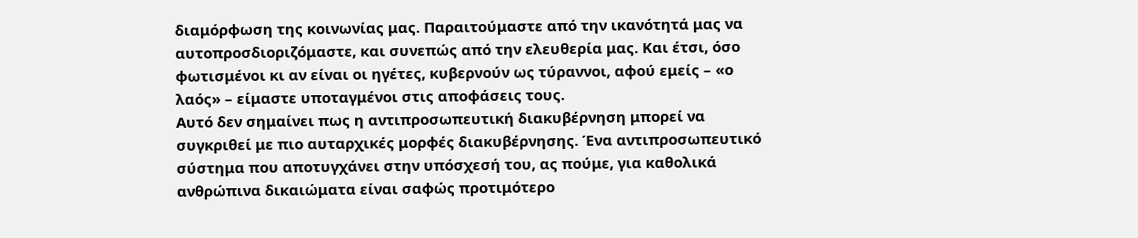διαμόρφωση της κοινωνίας μας. Παραιτούμαστε από την ικανότητά μας να αυτοπροσδιοριζόμαστε, και συνεπώς από την ελευθερία μας. Και έτσι, όσο φωτισμένοι κι αν είναι οι ηγέτες, κυβερνούν ως τύραννοι, αφού εμείς – «ο λαός» – είμαστε υποταγμένοι στις αποφάσεις τους.
Αυτό δεν σημαίνει πως η αντιπροσωπευτική διακυβέρνηση μπορεί να συγκριθεί με πιο αυταρχικές μορφές διακυβέρνησης. Ένα αντιπροσωπευτικό σύστημα που αποτυγχάνει στην υπόσχεσή του, ας πούμε, για καθολικά ανθρώπινα δικαιώματα είναι σαφώς προτιμότερο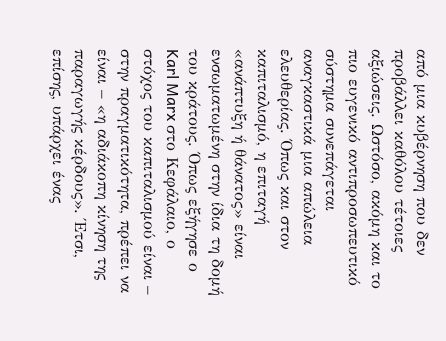από μια κυβέρνηση που δεν προβάλλει καθόλου τέτοιες αξιώσεις. Ωστόσο, ακόμη και το πιο ευγενικό αντιπροσωπευτικό σύστημα συνεπάγεται αναγκαστικά μια απώλεια ελευθερίας. Όπως και στον καπιταλισμό, η επιταγή «ανάπτυξη ή θάνατος» είναι ενσωματωμένη στην ίδια τη δομή του κράτους. Όπως εξήγησε ο Karl Marx στο Κεφάλαιο, ο στόχος του καπιταλισμού είναι – στην πραγματικότητα, πρέπει να είναι – «η αδιάκοπη κίνηση της παραγωγής κέρδους». Έτσι, επίσης, υπάρχει ένας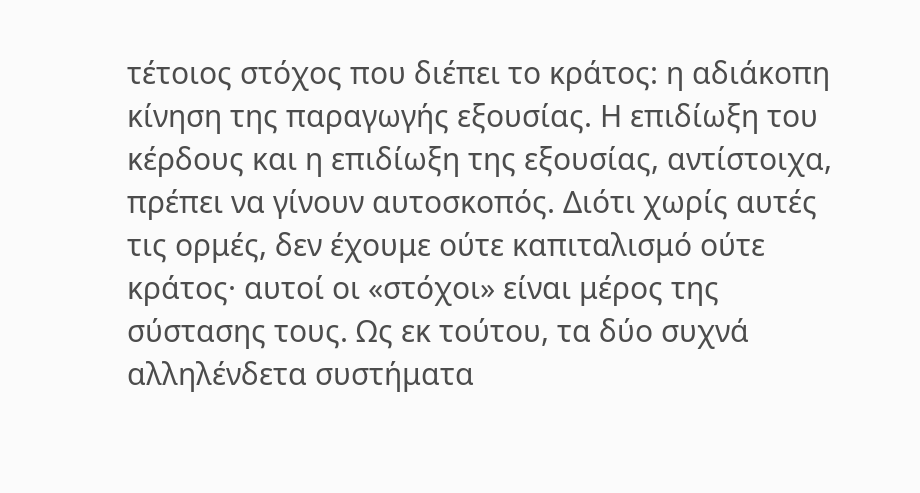τέτοιος στόχος που διέπει το κράτος: η αδιάκοπη κίνηση της παραγωγής εξουσίας. Η επιδίωξη του κέρδους και η επιδίωξη της εξουσίας, αντίστοιχα, πρέπει να γίνουν αυτοσκοπός. Διότι χωρίς αυτές τις ορμές, δεν έχουμε ούτε καπιταλισμό ούτε κράτος· αυτοί οι «στόχοι» είναι μέρος της σύστασης τους. Ως εκ τούτου, τα δύο συχνά αλληλένδετα συστήματα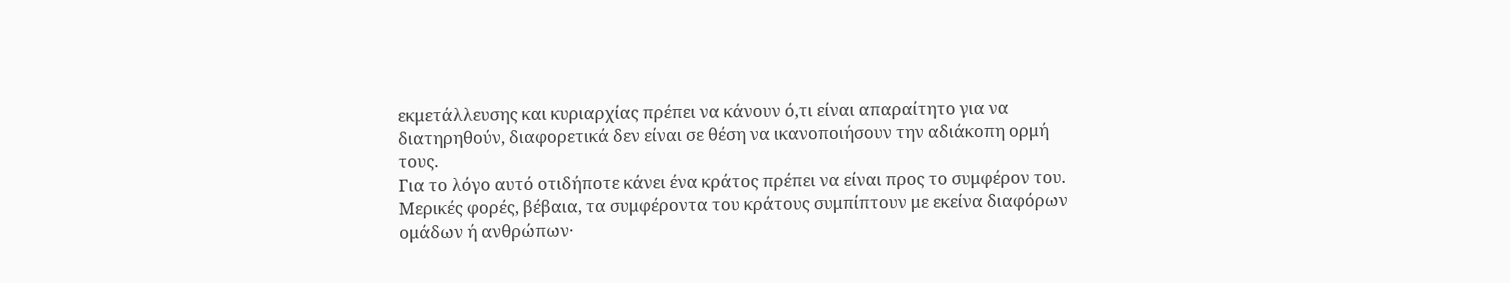εκμετάλλευσης και κυριαρχίας πρέπει να κάνουν ό,τι είναι απαραίτητο για να διατηρηθούν, διαφορετικά δεν είναι σε θέση να ικανοποιήσουν την αδιάκοπη ορμή τους.
Για το λόγο αυτό οτιδήποτε κάνει ένα κράτος πρέπει να είναι προς το συμφέρον του. Μερικές φορές, βέβαια, τα συμφέροντα του κράτους συμπίπτουν με εκείνα διαφόρων ομάδων ή ανθρώπων·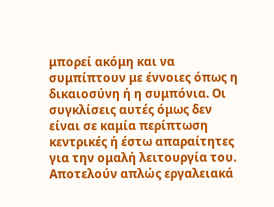μπορεί ακόμη και να συμπίπτουν με έννοιες όπως η δικαιοσύνη ή η συμπόνια. Οι συγκλίσεις αυτές όμως δεν είναι σε καμία περίπτωση κεντρικές ή έστω απαραίτητες για την ομαλή λειτουργία του. Αποτελούν απλώς εργαλειακά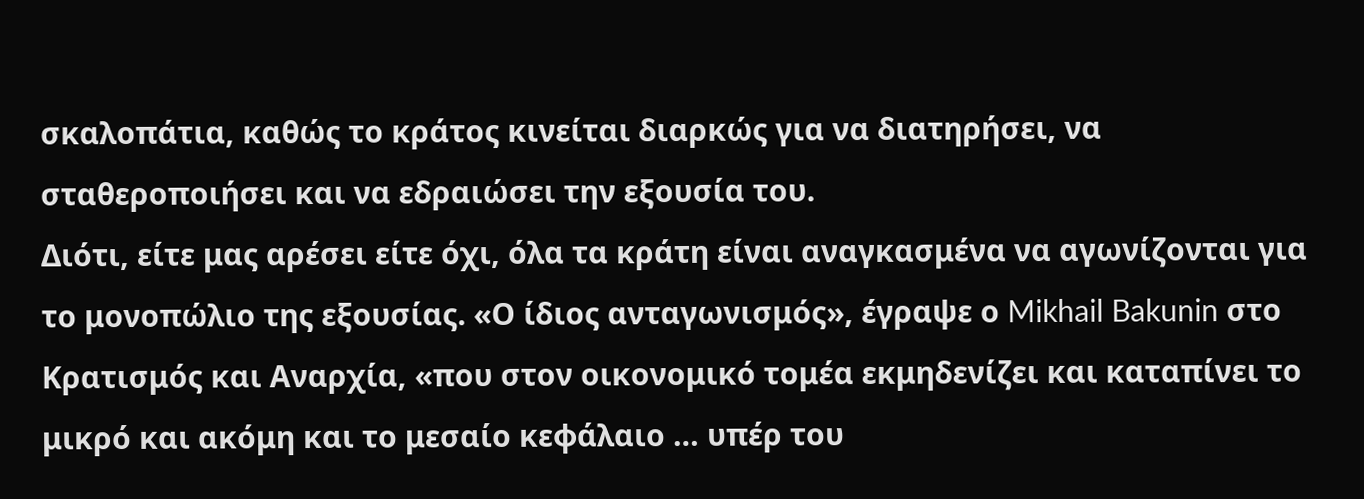σκαλοπάτια, καθώς το κράτος κινείται διαρκώς για να διατηρήσει, να σταθεροποιήσει και να εδραιώσει την εξουσία του.
Διότι, είτε μας αρέσει είτε όχι, όλα τα κράτη είναι αναγκασμένα να αγωνίζονται για το μονοπώλιο της εξουσίας. «Ο ίδιος ανταγωνισμός», έγραψε ο Mikhail Bakunin στο Κρατισμός και Αναρχία, «που στον οικονομικό τομέα εκμηδενίζει και καταπίνει το μικρό και ακόμη και το μεσαίο κεφάλαιο … υπέρ του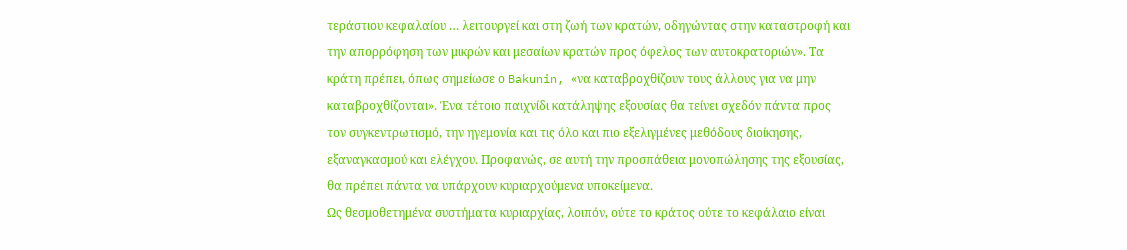τεράστιου κεφαλαίου … λειτουργεί και στη ζωή των κρατών, οδηγώντας στην καταστροφή και την απορρόφηση των μικρών και μεσαίων κρατών προς όφελος των αυτοκρατοριών». Τα κράτη πρέπει, όπως σημείωσε ο Bakunin, «να καταβροχθίζουν τους άλλους για να μην καταβροχθίζονται». Ένα τέτοιο παιχνίδι κατάληψης εξουσίας θα τείνει σχεδόν πάντα προς τον συγκεντρωτισμό, την ηγεμονία και τις όλο και πιο εξελιγμένες μεθόδους διοίκησης, εξαναγκασμού και ελέγχου. Προφανώς, σε αυτή την προσπάθεια μονοπώλησης της εξουσίας, θα πρέπει πάντα να υπάρχουν κυριαρχούμενα υποκείμενα.
Ως θεσμοθετημένα συστήματα κυριαρχίας, λοιπόν, ούτε το κράτος ούτε το κεφάλαιο είναι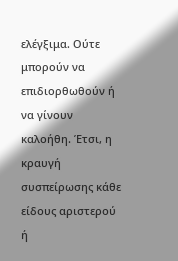ελέγξιμα. Ούτε μπορούν να επιδιορθωθούν ή να γίνουν καλοήθη. Έτσι, η κραυγή συσπείρωσης κάθε είδους αριστερού ή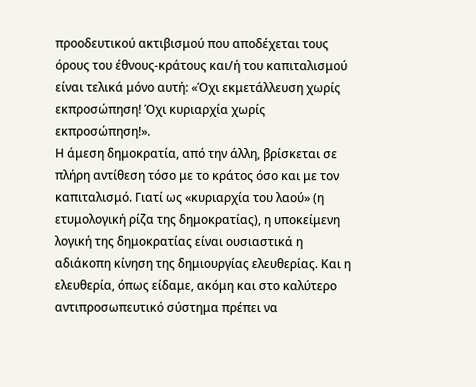προοδευτικού ακτιβισμού που αποδέχεται τους όρους του έθνους-κράτους και/ή του καπιταλισμού είναι τελικά μόνο αυτή: «Όχι εκμετάλλευση χωρίς εκπροσώπηση! Όχι κυριαρχία χωρίς εκπροσώπηση!».
Η άμεση δημοκρατία, από την άλλη, βρίσκεται σε πλήρη αντίθεση τόσο με το κράτος όσο και με τον καπιταλισμό. Γιατί ως «κυριαρχία του λαού» (η ετυμολογική ρίζα της δημοκρατίας), η υποκείμενη λογική της δημοκρατίας είναι ουσιαστικά η αδιάκοπη κίνηση της δημιουργίας ελευθερίας. Και η ελευθερία, όπως είδαμε, ακόμη και στο καλύτερο αντιπροσωπευτικό σύστημα πρέπει να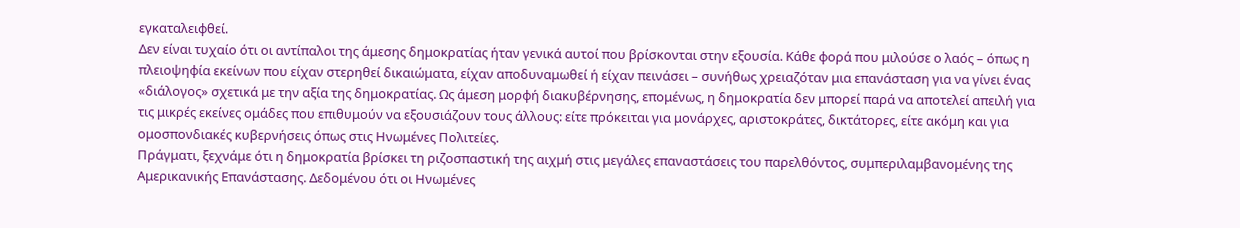εγκαταλειφθεί.
Δεν είναι τυχαίο ότι οι αντίπαλοι της άμεσης δημοκρατίας ήταν γενικά αυτοί που βρίσκονται στην εξουσία. Κάθε φορά που μιλούσε ο λαός – όπως η πλειοψηφία εκείνων που είχαν στερηθεί δικαιώματα, είχαν αποδυναμωθεί ή είχαν πεινάσει – συνήθως χρειαζόταν μια επανάσταση για να γίνει ένας «διάλογος» σχετικά με την αξία της δημοκρατίας. Ως άμεση μορφή διακυβέρνησης, επομένως, η δημοκρατία δεν μπορεί παρά να αποτελεί απειλή για τις μικρές εκείνες ομάδες που επιθυμούν να εξουσιάζουν τους άλλους: είτε πρόκειται για μονάρχες, αριστοκράτες, δικτάτορες, είτε ακόμη και για ομοσπονδιακές κυβερνήσεις όπως στις Ηνωμένες Πολιτείες.
Πράγματι, ξεχνάμε ότι η δημοκρατία βρίσκει τη ριζοσπαστική της αιχμή στις μεγάλες επαναστάσεις του παρελθόντος, συμπεριλαμβανομένης της Αμερικανικής Επανάστασης. Δεδομένου ότι οι Ηνωμένες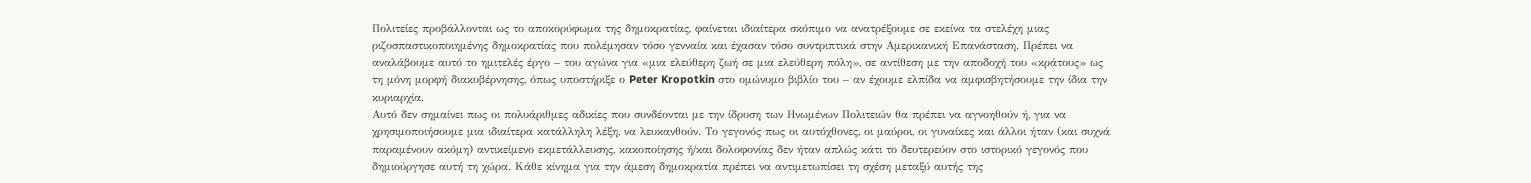Πολιτείες προβάλλονται ως το αποκορύφωμα της δημοκρατίας, φαίνεται ιδιαίτερα σκόπιμο να ανατρέξουμε σε εκείνα τα στελέχη μιας ριζοσπαστικοποιημένης δημοκρατίας που πολέμησαν τόσο γενναία και έχασαν τόσο συντριπτικά στην Αμερικανική Επανάσταση. Πρέπει να αναλάβουμε αυτό το ημιτελές έργο – του αγώνα για «μια ελεύθερη ζωή σε μια ελεύθερη πόλη», σε αντίθεση με την αποδοχή του «κράτους» ως τη μόνη μορφή διακυβέρνησης, όπως υποστήριξε ο Peter Kropotkin στο ομώνυμο βιβλίο του – αν έχουμε ελπίδα να αμφισβητήσουμε την ίδια την κυριαρχία.
Αυτό δεν σημαίνει πως οι πολυάριθμες αδικίες που συνδέονται με την ίδρυση των Ηνωμένων Πολιτειών θα πρέπει να αγνοηθούν ή, για να χρησιμοποιήσουμε μια ιδιαίτερα κατάλληλη λέξη, να λευκανθούν. Το γεγονός πως οι αυτόχθονες, οι μαύροι, οι γυναίκες και άλλοι ήταν (και συχνά παραμένουν ακόμη) αντικείμενο εκμετάλλευσης, κακοποίησης ή/και δολοφονίας δεν ήταν απλώς κάτι το δευτερεύον στο ιστορικό γεγονός που δημιούργησε αυτή τη χώρα. Κάθε κίνημα για την άμεση δημοκρατία πρέπει να αντιμετωπίσει τη σχέση μεταξύ αυτής της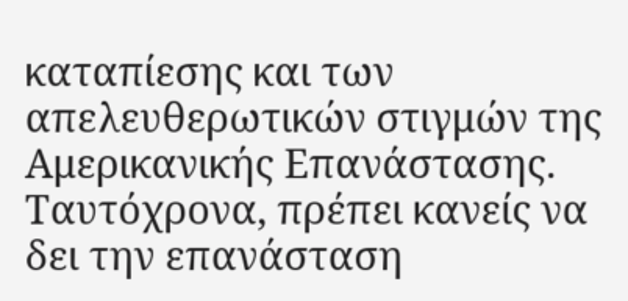καταπίεσης και των απελευθερωτικών στιγμών της Αμερικανικής Επανάστασης.
Ταυτόχρονα, πρέπει κανείς να δει την επανάσταση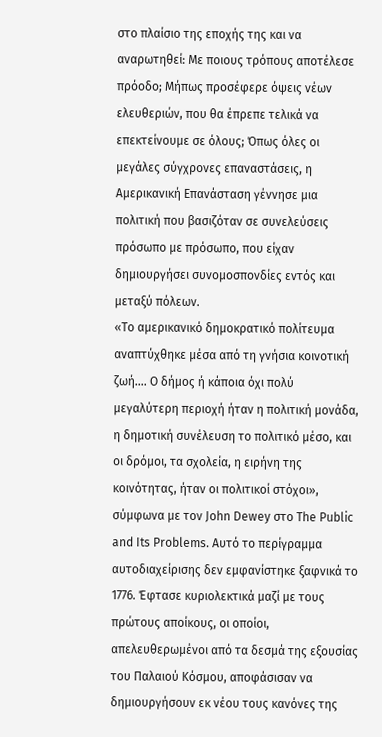στο πλαίσιο της εποχής της και να αναρωτηθεί: Με ποιους τρόπους αποτέλεσε πρόοδο; Μήπως προσέφερε όψεις νέων ελευθεριών, που θα έπρεπε τελικά να επεκτείνουμε σε όλους; Όπως όλες οι μεγάλες σύγχρονες επαναστάσεις, η Αμερικανική Επανάσταση γέννησε μια πολιτική που βασιζόταν σε συνελεύσεις πρόσωπο με πρόσωπο, που είχαν δημιουργήσει συνομοσπονδίες εντός και μεταξύ πόλεων.
«Το αμερικανικό δημοκρατικό πολίτευμα αναπτύχθηκε μέσα από τη γνήσια κοινοτική ζωή…. Ο δήμος ή κάποια όχι πολύ μεγαλύτερη περιοχή ήταν η πολιτική μονάδα, η δημοτική συνέλευση το πολιτικό μέσο, και οι δρόμοι, τα σχολεία, η ειρήνη της κοινότητας, ήταν οι πολιτικοί στόχοι», σύμφωνα με τον John Dewey στο The Public and Its Problems. Αυτό το περίγραμμα αυτοδιαχείρισης δεν εμφανίστηκε ξαφνικά το 1776. Έφτασε κυριολεκτικά μαζί με τους πρώτους αποίκους, οι οποίοι, απελευθερωμένοι από τα δεσμά της εξουσίας του Παλαιού Κόσμου, αποφάσισαν να δημιουργήσουν εκ νέου τους κανόνες της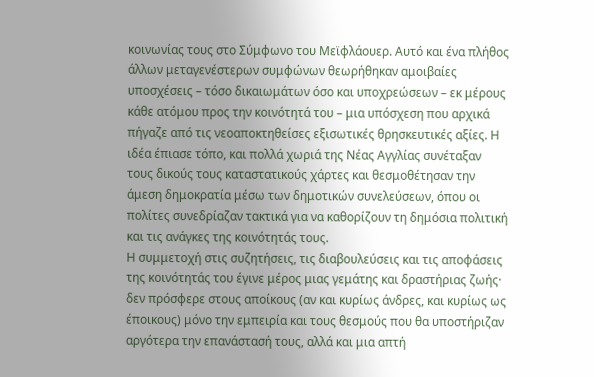κοινωνίας τους στο Σύμφωνο του Μεϊφλάουερ. Αυτό και ένα πλήθος άλλων μεταγενέστερων συμφώνων θεωρήθηκαν αμοιβαίες υποσχέσεις – τόσο δικαιωμάτων όσο και υποχρεώσεων – εκ μέρους κάθε ατόμου προς την κοινότητά του – μια υπόσχεση που αρχικά πήγαζε από τις νεοαποκτηθείσες εξισωτικές θρησκευτικές αξίες. Η ιδέα έπιασε τόπο, και πολλά χωριά της Νέας Αγγλίας συνέταξαν τους δικούς τους καταστατικούς χάρτες και θεσμοθέτησαν την άμεση δημοκρατία μέσω των δημοτικών συνελεύσεων, όπου οι πολίτες συνεδρίαζαν τακτικά για να καθορίζουν τη δημόσια πολιτική και τις ανάγκες της κοινότητάς τους.
Η συμμετοχή στις συζητήσεις, τις διαβουλεύσεις και τις αποφάσεις της κοινότητάς του έγινε μέρος μιας γεμάτης και δραστήριας ζωής· δεν πρόσφερε στους αποίκους (αν και κυρίως άνδρες, και κυρίως ως έποικους) μόνο την εμπειρία και τους θεσμούς που θα υποστήριζαν αργότερα την επανάστασή τους, αλλά και μια απτή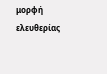μορφή ελευθερίας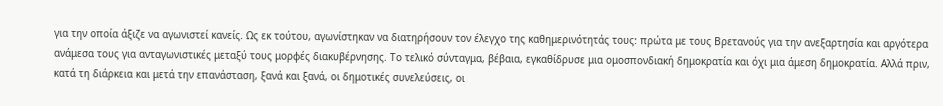για την οποία άξιζε να αγωνιστεί κανείς. Ως εκ τούτου, αγωνίστηκαν να διατηρήσουν τον έλεγχο της καθημερινότητάς τους: πρώτα με τους Βρετανούς για την ανεξαρτησία και αργότερα ανάμεσα τους για ανταγωνιστικές μεταξύ τους μορφές διακυβέρνησης. Το τελικό σύνταγμα, βέβαια, εγκαθίδρυσε μια ομοσπονδιακή δημοκρατία και όχι μια άμεση δημοκρατία. Αλλά πριν, κατά τη διάρκεια και μετά την επανάσταση, ξανά και ξανά, οι δημοτικές συνελεύσεις, οι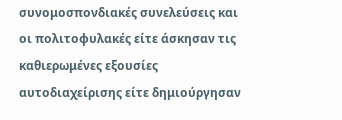συνομοσπονδιακές συνελεύσεις και οι πολιτοφυλακές είτε άσκησαν τις καθιερωμένες εξουσίες αυτοδιαχείρισης είτε δημιούργησαν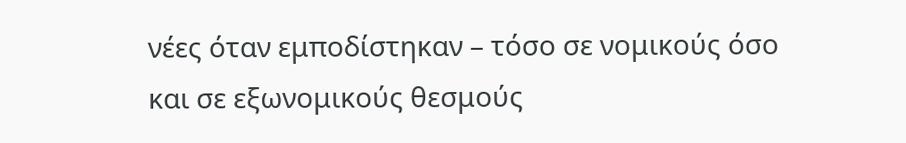νέες όταν εμποδίστηκαν – τόσο σε νομικούς όσο και σε εξωνομικούς θεσμούς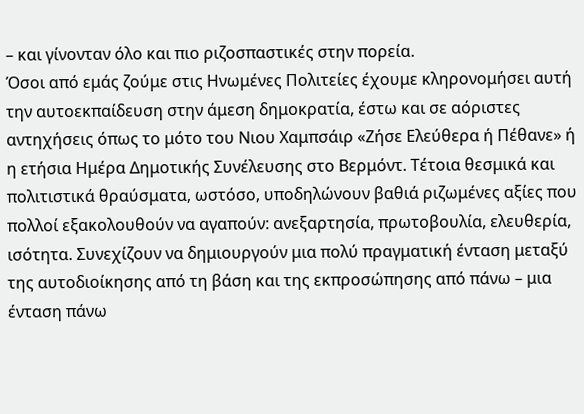– και γίνονταν όλο και πιο ριζοσπαστικές στην πορεία.
Όσοι από εμάς ζούμε στις Ηνωμένες Πολιτείες έχουμε κληρονομήσει αυτή την αυτοεκπαίδευση στην άμεση δημοκρατία, έστω και σε αόριστες αντηχήσεις όπως το μότο του Νιου Χαμπσάιρ «Ζήσε Ελεύθερα ή Πέθανε» ή η ετήσια Ημέρα Δημοτικής Συνέλευσης στο Βερμόντ. Τέτοια θεσμικά και πολιτιστικά θραύσματα, ωστόσο, υποδηλώνουν βαθιά ριζωμένες αξίες που πολλοί εξακολουθούν να αγαπούν: ανεξαρτησία, πρωτοβουλία, ελευθερία, ισότητα. Συνεχίζουν να δημιουργούν μια πολύ πραγματική ένταση μεταξύ της αυτοδιοίκησης από τη βάση και της εκπροσώπησης από πάνω – μια ένταση πάνω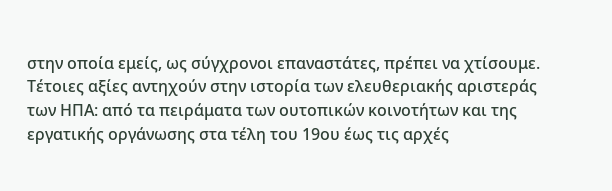στην οποία εμείς, ως σύγχρονοι επαναστάτες, πρέπει να χτίσουμε.
Τέτοιες αξίες αντηχούν στην ιστορία των ελευθεριακής αριστεράς των ΗΠΑ: από τα πειράματα των ουτοπικών κοινοτήτων και της εργατικής οργάνωσης στα τέλη του 19ου έως τις αρχές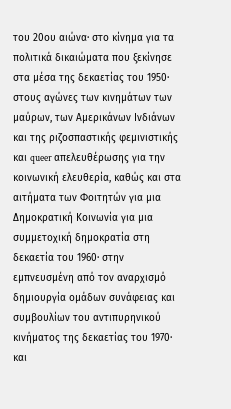του 20ου αιώνα· στο κίνημα για τα πολιτικά δικαιώματα που ξεκίνησε στα μέσα της δεκαετίας του 1950· στους αγώνες των κινημάτων των μαύρων, των Αμερικάνων Ινδιάνων και της ριζοσπαστικής φεμινιστικής και queer απελευθέρωσης για την κοινωνική ελευθερία, καθώς και στα αιτήματα των Φοιτητών για μια Δημοκρατική Κοινωνία για μια συμμετοχική δημοκρατία στη δεκαετία του 1960· στην εμπνευσμένη από τον αναρχισμό δημιουργία ομάδων συνάφειας και συμβουλίων του αντιπυρηνικού κινήματος της δεκαετίας του 1970· και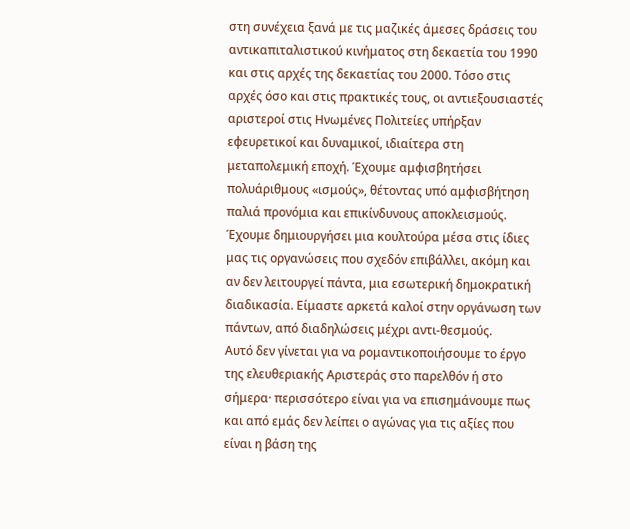στη συνέχεια ξανά με τις μαζικές άμεσες δράσεις του αντικαπιταλιστικού κινήματος στη δεκαετία του 1990 και στις αρχές της δεκαετίας του 2000. Τόσο στις αρχές όσο και στις πρακτικές τους, οι αντιεξουσιαστές αριστεροί στις Ηνωμένες Πολιτείες υπήρξαν εφευρετικοί και δυναμικοί, ιδιαίτερα στη μεταπολεμική εποχή. Έχουμε αμφισβητήσει πολυάριθμους «ισμούς», θέτοντας υπό αμφισβήτηση παλιά προνόμια και επικίνδυνους αποκλεισμούς. Έχουμε δημιουργήσει μια κουλτούρα μέσα στις ίδιες μας τις οργανώσεις που σχεδόν επιβάλλει, ακόμη και αν δεν λειτουργεί πάντα, μια εσωτερική δημοκρατική διαδικασία. Είμαστε αρκετά καλοί στην οργάνωση των πάντων, από διαδηλώσεις μέχρι αντι-θεσμούς.
Αυτό δεν γίνεται για να ρομαντικοποιήσουμε το έργο της ελευθεριακής Αριστεράς στο παρελθόν ή στο σήμερα· περισσότερο είναι για να επισημάνουμε πως και από εμάς δεν λείπει ο αγώνας για τις αξίες που είναι η βάση της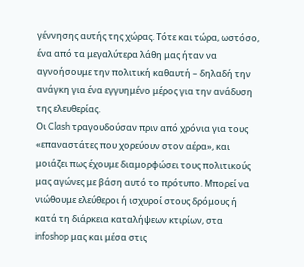γέννησης αυτής της χώρας. Τότε και τώρα, ωστόσο, ένα από τα μεγαλύτερα λάθη μας ήταν να αγνοήσουμε την πολιτική καθαυτή – δηλαδή την ανάγκη για ένα εγγυημένο μέρος για την ανάδυση της ελευθερίας.
Οι Clash τραγουδούσαν πριν από χρόνια για τους «επαναστάτες που χορεύουν στον αέρα», και μοιάζει πως έχουμε διαμορφώσει τους πολιτικούς μας αγώνες με βάση αυτό το πρότυπο. Μπορεί να νιώθουμε ελεύθεροι ή ισχυροί στους δρόμους ή κατά τη διάρκεια καταλήψεων κτιρίων, στα infoshop μας και μέσα στις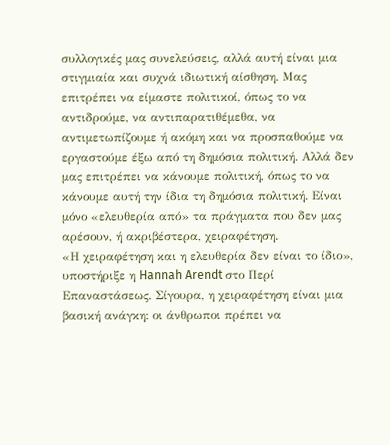συλλογικές μας συνελεύσεις, αλλά αυτή είναι μια στιγμιαία και συχνά ιδιωτική αίσθηση. Μας επιτρέπει να είμαστε πολιτικοί, όπως το να αντιδρούμε, να αντιπαρατιθέμεθα, να αντιμετωπίζουμε ή ακόμη και να προσπαθούμε να εργαστούμε έξω από τη δημόσια πολιτική. Αλλά δεν μας επιτρέπει να κάνουμε πολιτική, όπως το να κάνουμε αυτή την ίδια τη δημόσια πολιτική. Είναι μόνο «ελευθερία από» τα πράγματα που δεν μας αρέσουν, ή ακριβέστερα, χειραφέτηση.
«Η χειραφέτηση και η ελευθερία δεν είναι το ίδιο», υποστήριξε η Hannah Arendt στο Περί Επαναστάσεως. Σίγουρα, η χειραφέτηση είναι μια βασική ανάγκη: οι άνθρωποι πρέπει να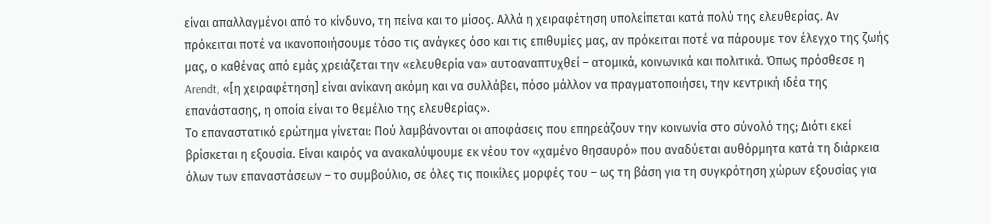είναι απαλλαγμένοι από το κίνδυνο, τη πείνα και το μίσος. Αλλά η χειραφέτηση υπολείπεται κατά πολύ της ελευθερίας. Αν πρόκειται ποτέ να ικανοποιήσουμε τόσο τις ανάγκες όσο και τις επιθυμίες μας, αν πρόκειται ποτέ να πάρουμε τον έλεγχο της ζωής μας, ο καθένας από εμάς χρειάζεται την «ελευθερία να» αυτοαναπτυχθεί – ατομικά, κοινωνικά και πολιτικά. Όπως πρόσθεσε η Arendt, «[η χειραφέτηση] είναι ανίκανη ακόμη και να συλλάβει, πόσο μάλλον να πραγματοποιήσει, την κεντρική ιδέα της επανάστασης, η οποία είναι το θεμέλιο της ελευθερίας».
Το επαναστατικό ερώτημα γίνεται: Πού λαμβάνονται οι αποφάσεις που επηρεάζουν την κοινωνία στο σύνολό της; Διότι εκεί βρίσκεται η εξουσία. Είναι καιρός να ανακαλύψουμε εκ νέου τον «χαμένο θησαυρό» που αναδύεται αυθόρμητα κατά τη διάρκεια όλων των επαναστάσεων – το συμβούλιο, σε όλες τις ποικίλες μορφές του – ως τη βάση για τη συγκρότηση χώρων εξουσίας για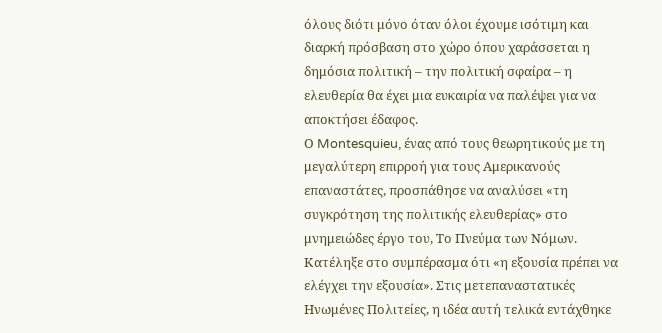όλους διότι μόνο όταν όλοι έχουμε ισότιμη και διαρκή πρόσβαση στο χώρο όπου χαράσσεται η δημόσια πολιτική – την πολιτική σφαίρα – η ελευθερία θα έχει μια ευκαιρία να παλέψει για να αποκτήσει έδαφος.
Ο Montesquieu, ένας από τους θεωρητικούς με τη μεγαλύτερη επιρροή για τους Αμερικανούς επαναστάτες, προσπάθησε να αναλύσει «τη συγκρότηση της πολιτικής ελευθερίας» στο μνημειώδες έργο του, Το Πνεύμα των Νόμων. Κατέληξε στο συμπέρασμα ότι «η εξουσία πρέπει να ελέγχει την εξουσία». Στις μετεπαναστατικές Ηνωμένες Πολιτείες, η ιδέα αυτή τελικά εντάχθηκε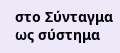στο Σύνταγμα ως σύστημα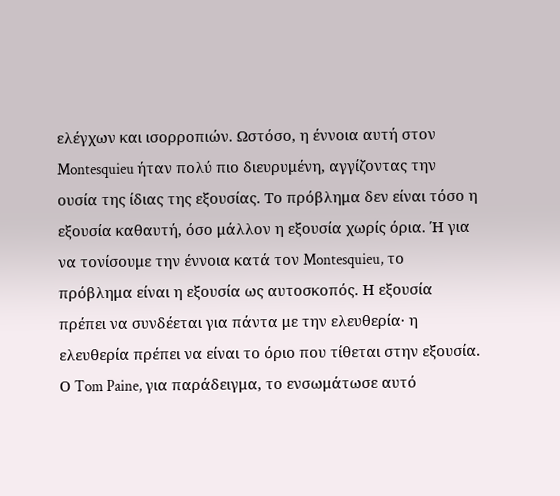ελέγχων και ισορροπιών. Ωστόσο, η έννοια αυτή στον Montesquieu ήταν πολύ πιο διευρυμένη, αγγίζοντας την ουσία της ίδιας της εξουσίας. Το πρόβλημα δεν είναι τόσο η εξουσία καθαυτή, όσο μάλλον η εξουσία χωρίς όρια. Ή για να τονίσουμε την έννοια κατά τον Montesquieu, το πρόβλημα είναι η εξουσία ως αυτοσκοπός. Η εξουσία πρέπει να συνδέεται για πάντα με την ελευθερία· η ελευθερία πρέπει να είναι το όριο που τίθεται στην εξουσία. Ο Tom Paine, για παράδειγμα, το ενσωμάτωσε αυτό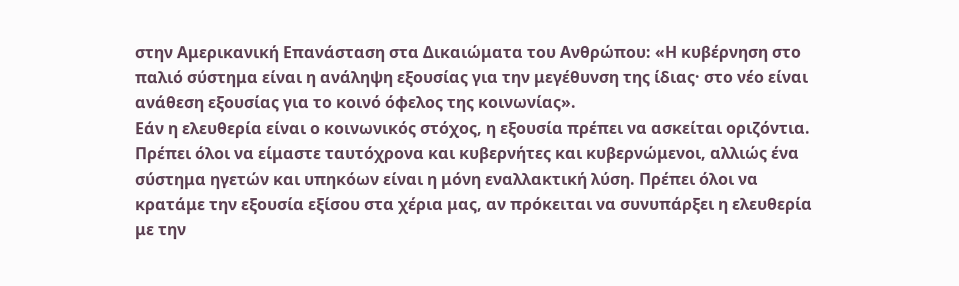στην Αμερικανική Επανάσταση στα Δικαιώματα του Ανθρώπου: «Η κυβέρνηση στο παλιό σύστημα είναι η ανάληψη εξουσίας για την μεγέθυνση της ίδιας· στο νέο είναι ανάθεση εξουσίας για το κοινό όφελος της κοινωνίας».
Εάν η ελευθερία είναι ο κοινωνικός στόχος, η εξουσία πρέπει να ασκείται οριζόντια. Πρέπει όλοι να είμαστε ταυτόχρονα και κυβερνήτες και κυβερνώμενοι, αλλιώς ένα σύστημα ηγετών και υπηκόων είναι η μόνη εναλλακτική λύση. Πρέπει όλοι να κρατάμε την εξουσία εξίσου στα χέρια μας, αν πρόκειται να συνυπάρξει η ελευθερία με την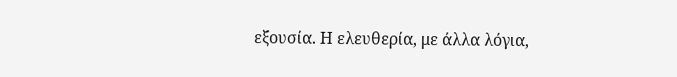εξουσία. Η ελευθερία, με άλλα λόγια,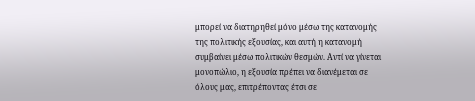μπορεί να διατηρηθεί μόνο μέσω της κατανομής της πολιτικής εξουσίας, και αυτή η κατανομή συμβαίνει μέσω πολιτικών θεσμών. Αντί να γίνεται μονοπώλιο, η εξουσία πρέπει να διανέμεται σε όλους μας, επιτρέποντας έτσι σε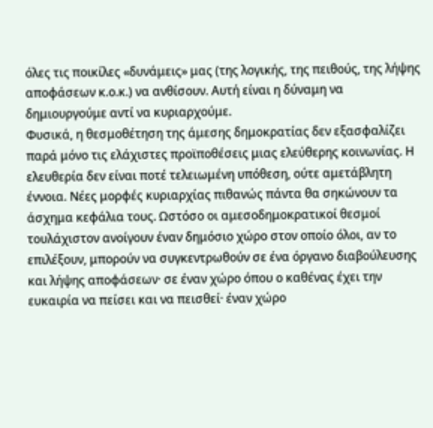όλες τις ποικίλες «δυνάμεις» μας (της λογικής, της πειθούς, της λήψης αποφάσεων κ.ο.κ.) να ανθίσουν. Αυτή είναι η δύναμη να δημιουργούμε αντί να κυριαρχούμε.
Φυσικά, η θεσμοθέτηση της άμεσης δημοκρατίας δεν εξασφαλίζει παρά μόνο τις ελάχιστες προϊποθέσεις μιας ελεύθερης κοινωνίας. Η ελευθερία δεν είναι ποτέ τελειωμένη υπόθεση, ούτε αμετάβλητη έννοια. Νέες μορφές κυριαρχίας πιθανώς πάντα θα σηκώνουν τα άσχημα κεφάλια τους. Ωστόσο οι αμεσοδημοκρατικοί θεσμοί τουλάχιστον ανοίγουν έναν δημόσιο χώρο στον οποίο όλοι, αν το επιλέξουν, μπορούν να συγκεντρωθούν σε ένα όργανο διαβούλευσης και λήψης αποφάσεων· σε έναν χώρο όπου ο καθένας έχει την ευκαιρία να πείσει και να πεισθεί· έναν χώρο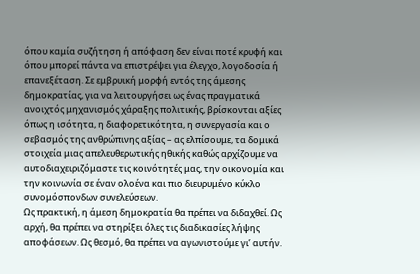όπου καμία συζήτηση ή απόφαση δεν είναι ποτέ κρυφή και όπου μπορεί πάντα να επιστρέψει για έλεγχο, λογοδοσία ή επανεξέταση. Σε εμβρυική μορφή εντός της άμεσης δημοκρατίας, για να λειτουργήσει ως ένας πραγματικά ανοιχτός μηχανισμός χάραξης πολιτικής, βρίσκονται αξίες όπως η ισότητα, η διαφορετικότητα, η συνεργασία και ο σεβασμός της ανθρώπινης αξίας – ας ελπίσουμε, τα δομικά στοιχεία μιας απελευθερωτικής ηθικής καθώς αρχίζουμε να αυτοδιαχειριζόμαστε τις κοινότητές μας, την οικονομία και την κοινωνία σε έναν ολοένα και πιο διευρυμένο κύκλο συνομόσπονδων συνελεύσεων.
Ως πρακτική, η άμεση δημοκρατία θα πρέπει να διδαχθεί. Ως αρχή, θα πρέπει να στηρίξει όλες τις διαδικασίες λήψης αποφάσεων. Ως θεσμό, θα πρέπει να αγωνιστούμε γι’ αυτήν.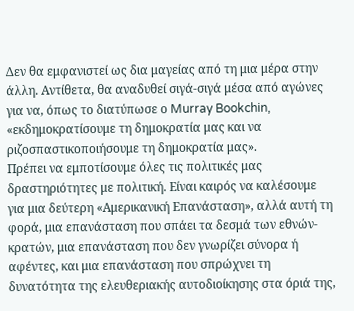Δεν θα εμφανιστεί ως δια μαγείας από τη μια μέρα στην άλλη. Αντίθετα, θα αναδυθεί σιγά-σιγά μέσα από αγώνες για να, όπως το διατύπωσε ο Murray Bookchin, «εκδημοκρατίσουμε τη δημοκρατία μας και να ριζοσπαστικοποιήσουμε τη δημοκρατία μας».
Πρέπει να εμποτίσουμε όλες τις πολιτικές μας δραστηριότητες με πολιτική. Είναι καιρός να καλέσουμε για μια δεύτερη «Αμερικανική Επανάσταση», αλλά αυτή τη φορά, μια επανάσταση που σπάει τα δεσμά των εθνών-κρατών, μια επανάσταση που δεν γνωρίζει σύνορα ή αφέντες, και μια επανάσταση που σπρώχνει τη δυνατότητα της ελευθεριακής αυτοδιοίκησης στα όριά της,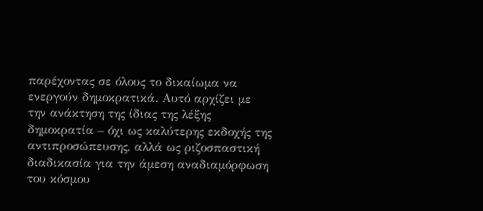παρέχοντας σε όλους το δικαίωμα να ενεργούν δημοκρατικά. Αυτό αρχίζει με την ανάκτηση της ίδιας της λέξης δημοκρατία – όχι ως καλύτερης εκδοχής της αντιπροσώπευσης, αλλά ως ριζοσπαστική διαδικασία για την άμεση αναδιαμόρφωση του κόσμου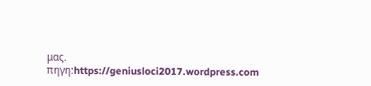μας.
πηγη:https://geniusloci2017.wordpress.com